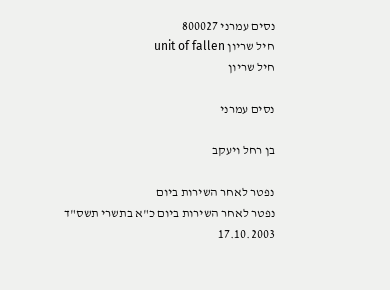נסים עמרני 800027
חיל שריון unit of fallen
חיל שריון

נסים עמרני

בן רחל ויעקב

נפטר לאחר השירות ביום
נפטר לאחר השירות ביום כ"א בתשרי תשס"ד
17.10.2003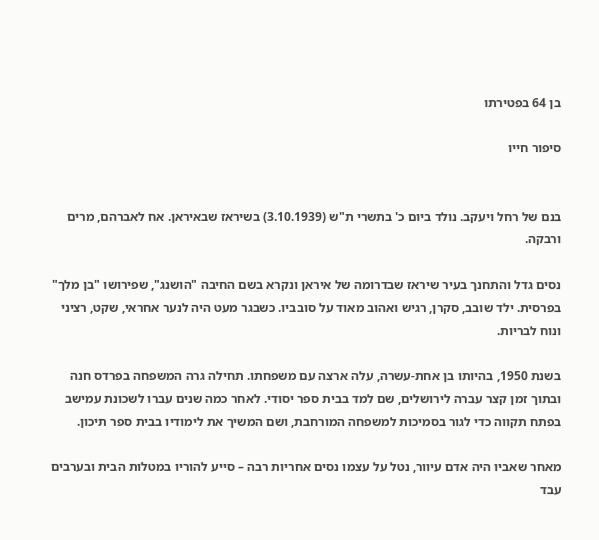בן 64 בפטירתו

סיפור חייו


בנם של רחל ויעקב. נולד ביום כ' בתשרי ת"ש (3.10.1939) בשיראז שבאיראן. אח לאברהם, מרים ורבקה.

נסים גדל והתחנך בעיר שיראז שבדרומה של איראן ונקרא בשם החיבה "הושנג", שפירושו "בן מלך" בפרסית. ילד שובב, סקרן, רגיש ואהוב מאוד על סובביו. כשבגר מעט היה לנער אחראי, שקט, רציני ונוח לבריות.

בשנת 1950, בהיותו בן אחת-עשרה, עלה ארצה עם משפחתו. תחילה גרה המשפחה בפרדס חנה ובתוך זמן קצר עברה לירושלים, שם למד בבית ספר יסודי. לאחר כמה שנים עברו לשכונת עמישב בפתח תקווה כדי לגור בסמיכות למשפחה המורחבת, ושם המשיך את לימודיו בבית ספר תיכון.

מאחר שאביו היה אדם עיוור, נטל על עצמו נסים אחריות רבה – סייע להוריו במטלות הבית ובערבים עבד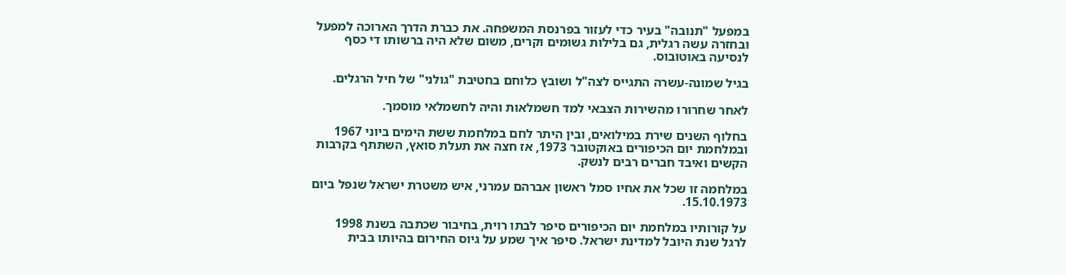במפעל "תנובה" בעיר כדי לעזור בפרנסת המשפחה. את כברת הדרך הארוכה למפעל ובחזרה עשה רגלית, גם בלילות גשומים וקרים, משום שלא היה ברשותו די כסף לנסיעה באוטובוס.

בגיל שמונה-עשרה התגייס לצה"ל ושובץ כלוחם בחטיבת "גולני" של חיל הרגלים.

לאחר שחרורו מהשירות הצבאי למד חשמלאות והיה לחשמלאי מוסמך.

בחלוף השנים שירת במילואים, ובין היתר לחם במלחמת ששת הימים ביוני 1967 ובמלחמת יום הכיפורים באוקטובר 1973, אז חצה את תעלת סואץ, השתתף בקרבות הקשים ואיבד חברים רבים לנשק.

במלחמה זו שכל את אחיו סמל ראשון אברהם עמרני, איש משטרת ישראל שנפל ביום 15.10.1973.

על קורותיו במלחמת יום הכיפורים סיפר לבתו רוית, בחיבור שכתבה בשנת 1998 לרגל שנת היובל למדינת ישראל. סיפר איך שמע על גיוס החירום בהיותו בבית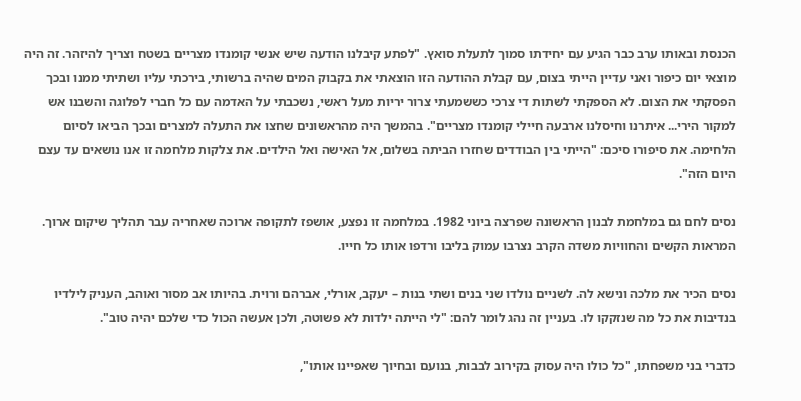הכנסת ובאותו ערב כבר הגיע עם יחידתו סמוך לתעלת סואץ. "לפתע קיבלנו הודעה שיש אנשי קומנדו מצריים בשטח וצריך להיזהר. זה היה מוצאי יום כיפור ואני עדיין הייתי בצום, עם קבלת ההודעה הזו הוצאתי את בקבוק המים שהיה ברשותי, בירכתי עליו ושתיתי ממנו ובכך הפסקתי את הצום. לא הספקתי לשתות די צרכי כששמעתי צרור יריות מעל ראשי, נשכבתי על האדמה עם כל חברי לפלוגה והשבנו אש למקור הירי... איתרנו וחיסלנו ארבעה חיילי קומנדו מצריים". בהמשך היה מהראשונים שחצו את התעלה למצרים ובכך הביאו לסיום הלחימה. את סיפורו סיכם: "הייתי בין הבודדים שחזרו הביתה בשלום, אל האישה ואל הילדים. את צלקות מלחמה זו אנו נושאים עד עצם היום הזה".

נסים לחם גם במלחמת לבנון הראשונה שפרצה ביוני 1982. במלחמה זו נפצע, אושפז לתקופה ארוכה שאחריה עבר תהליך שיקום ארוך. המראות הקשים והחוויות משדה הקרב נצרבו עמוק בליבו ורדפו אותו כל חייו.

נסים הכיר את מלכה ונישא לה. לשניים נולדו שני בנים ושתי בנות – יעקב, אורלי, אברהם ורוית. בהיותו אב מסור ואוהב, העניק לילדיו בנדיבות את כל מה שנזקקו לו. בעניין זה נהג לומר להם: "לי הייתה ילדות לא פשוטה, ולכן אעשה הכול כדי שלכם יהיה טוב".

כדברי בני משפחתו, "כל כולו היה עסוק בקירוב לבבות, בנועם ובחיוך שאפיינו אותו",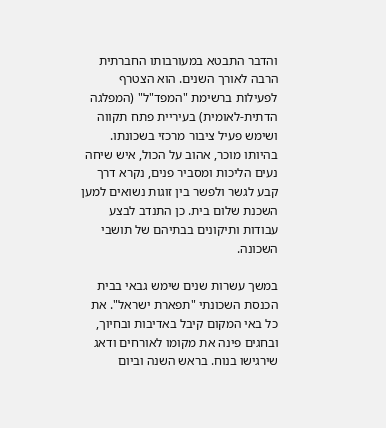והדבר התבטא במעורבותו החברתית הרבה לאורך השנים. הוא הצטרף לפעילות ברשימת "המפד"ל" (המפלגה הדתית-לאומית) בעיריית פתח תקווה ושימש פעיל ציבור מרכזי בשכונתו. בהיותו מוכר, אהוב על הכול, איש שיחה נעים הליכות ומסביר פנים, נקרא דרך קבע לגשר ולפשר בין זוגות נשואים למען השכנת שלום בית. כן התנדב לבצע עבודות ותיקונים בבתיהם של תושבי השכונה.

במשך עשרות שנים שימש גבאי בבית הכנסת השכונתי "תפארת ישראל". את כל באי המקום קיבל באדיבות ובחיוך, ובחגים פינה את מקומו לאורחים ודאג שירגישו בנוח. בראש השנה וביום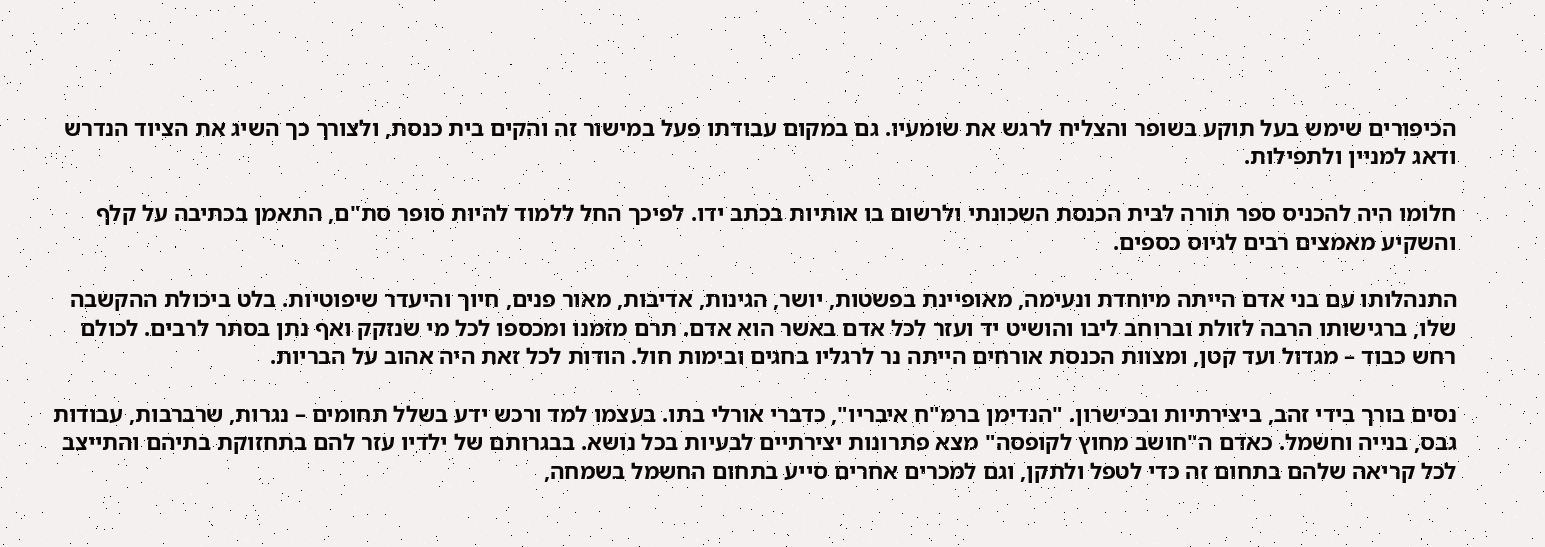הכיפורים שימש בעל תוקע בשופר והצליח לרגש את שומעיו. גם במקום עבודתו פעל במישור זה והקים בית כנסת, ולצורך כך השיג את הציוד הנדרש ודאג למניין ולתפילות.

חלומו היה להכניס ספר תורה לבית הכנסת השכונתי ולרשום בו אותיות בכתב ידו. לפיכך החל ללמוד להיות סופר סת"ם, התאמן בכתיבה על קלף והשקיע מאמצים רבים לגיוס כספים.

התנהלותו עם בני אדם הייתה מיוחדת ונעימה, מאופיינת בפשטות, יושר, הגינות, אדיבות, מאור פנים, חיוך והיעדר שיפוטיות. בלט ביכולת ההקשבה שלו, ברגישותו הרבה לזולת וברוחב ליבו והושיט יד ועזר לכל אדם באשר הוא אדם. תרם מזמנו ומכספו לכל מי שנזקק ואף נתן בסתר לרבים. לכולם רחש כבוד – מגדול ועד קטן, ומצוות הכנסת אורחים הייתה נר לרגליו בחגים ובימות חול. הודות לכל זאת היה אהוב על הבריות.

נסים בורך בידי זהב, ביצירתיות ובכישרון. "הנדימן ברמ"ח איבריו", כדברי אורלי בתו. בעצמו למד ורכש ידע בשלל תחומים – נגרות, שרברבות, עבודות גבס, בנייה וחשמל. כאדם ה"חושב מחוץ לקופסה" מצא פתרונות יצירתיים לבעיות בכל נושא. בבגרותם של ילדיו עזר להם בתחזוקת בתיהם והתייצב לכל קריאה שלהם בתחום זה כדי לטפל ולתקן, וגם למכרים אחרים סייע בתחום החשמל בשמחה,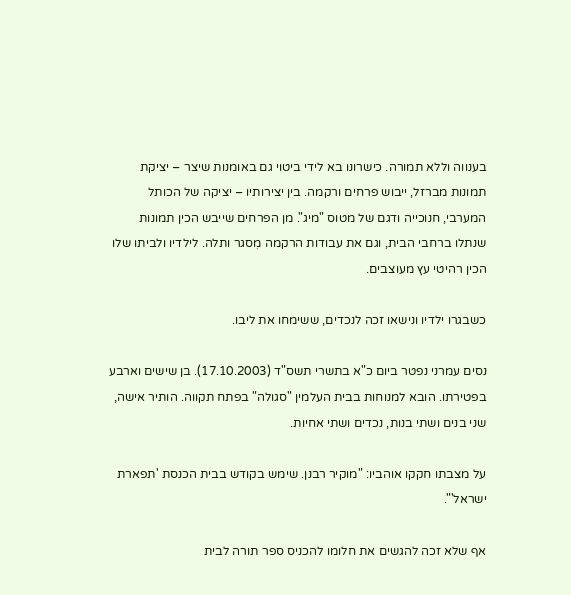בענווה וללא תמורה. כישרונו בא לידי ביטוי גם באומנות שיצר – יציקת תמונות מברזל, ייבוש פרחים ורקמה. בין יצירותיו – יציקה של הכותל המערבי, חנוכייה ודגם של מטוס "מיג". מן הפרחים שייבש הכין תמונות שנתלו ברחבי הבית, וגם את עבודות הרקמה מִסגר ותלה. לילדיו ולביתו שלו הכין רהיטי עץ מעוצבים.

כשבגרו ילדיו ונישאו זכה לנכדים, ששימחו את ליבו.

נסים עמרני נפטר ביום כ"א בתשרי תשס"ד (17.10.2003). בן שישים וארבע בפטירתו. הובא למנוחות בבית העלמין "סגולה" בפתח תקווה. הותיר אישה, שני בנים ושתי בנות, נכדים ושתי אחיות.

על מצבתו חקקו אוהביו: "מוקיר רבנן. שימש בקודש בבית הכנסת 'תפארת ישראל'".

אף שלא זכה להגשים את חלומו להכניס ספר תורה לבית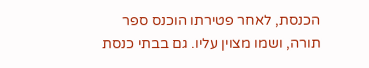הכנסת, לאחר פטירתו הוכנס ספר תורה, ושמו מצוין עליו. גם בבתי כנסת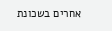אחרים בשכונת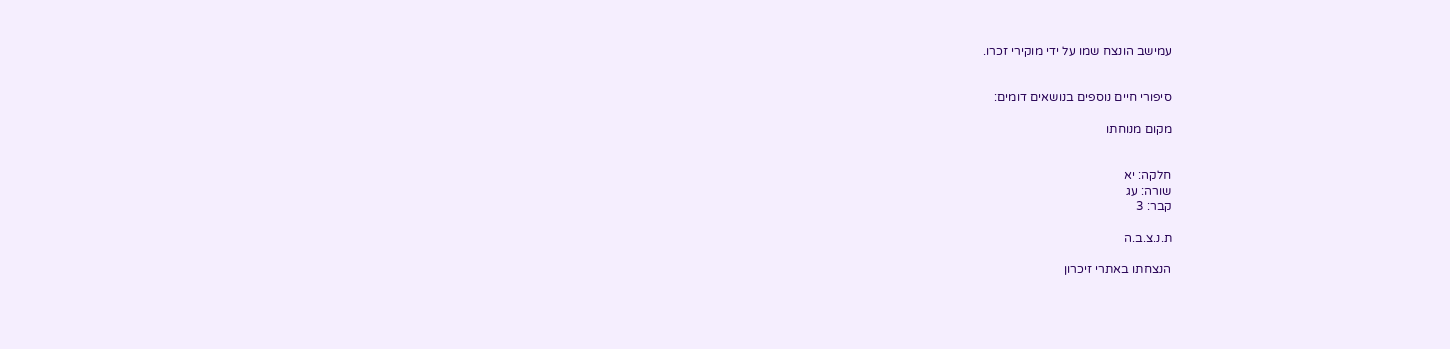עמישב הונצח שמו על ידי מוקירי זכרו.


סיפורי חיים נוספים בנושאים דומים:

מקום מנוחתו


חלקה: יא
שורה: עג
קבר: 3

ת.נ.צ.ב.ה

הנצחתו באתרי זיכרון